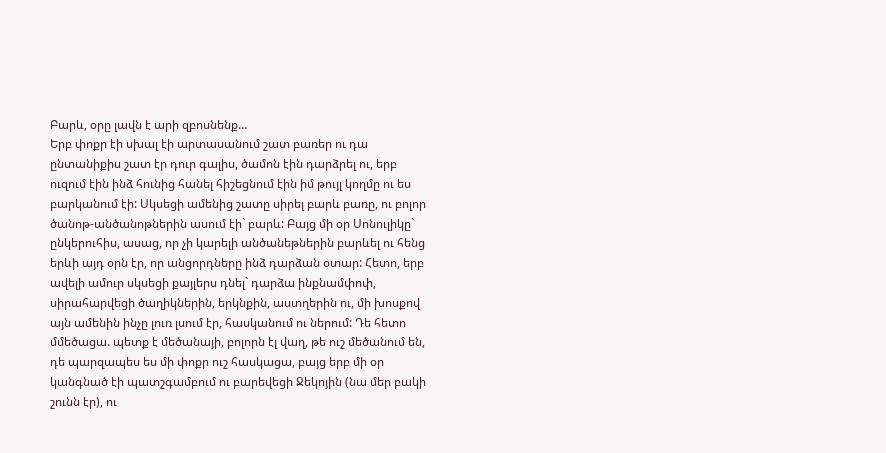Բարև, օրը լավն է արի զբոսնենք…
Երբ փոքր էի սխալ էի արտասանում շատ բառեր ու դա ընտանիքիս շատ էր դուր գալիս, ծամոն էին դարձրել ու, երբ ուզում էին ինձ հունից հանել հիշեցնում էին իմ թույլ կողմը ու ես բարկանում էի: Սկսեցի ամենից շատը սիրել բարև բառը, ու բոլոր ծանոթ-անծանոթներին ասում էի` բարև: Բայց մի օր Սոնուլիկը` ընկերուհիս, ասաց, որ չի կարելի անծանեթներին բարևել ու հենց երևի այդ օրն էր, որ անցորդները ինձ դարձան օտար: Հետո, երբ ավելի ամուր սկսեցի քայլերս դնել` դարձա ինքնամփոփ, սիրահարվեցի ծաղիկներին, երկնքին, աստղերին ու, մի խոսքով այն ամենին ինչը լուռ լսում էր, հասկանում ու ներում: Դե հետո մմեծացա. պետք է մեծանայի, բոլորն էլ վաղ, թե ուշ մեծանում են, դե պարզապես ես մի փոքր ուշ հասկացա, բայց երբ մի օր կանգնած էի պատշգամբում ու բարեվեցի Ջեկոյին (նա մեր բակի շունն էր), ու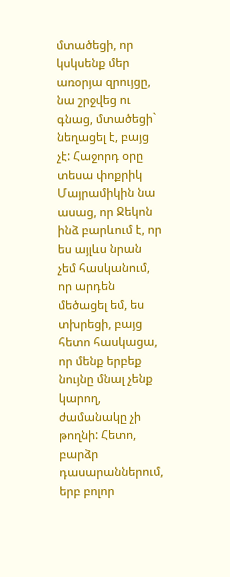մտածեցի, որ կսկսենք մեր առօրյա զրույցը, նա շրջվեց ու գնաց, մտածեցի` նեղացել է, բայց չէ: Հաջորդ օրը տեսա փոքրիկ Մայրամիկին նա ասաց, որ Ջեկոն ինձ բարևում է, որ ես այլևս նրան չեմ հասկանում, որ արդեն մեծացել եմ, ես տխրեցի, բայց հետո հասկացա, որ մենք երբեք նույնը մնալ չենք կարող, ժամանակը չի թողնի: Հետո, բարձր դասարաններում, երբ բոլոր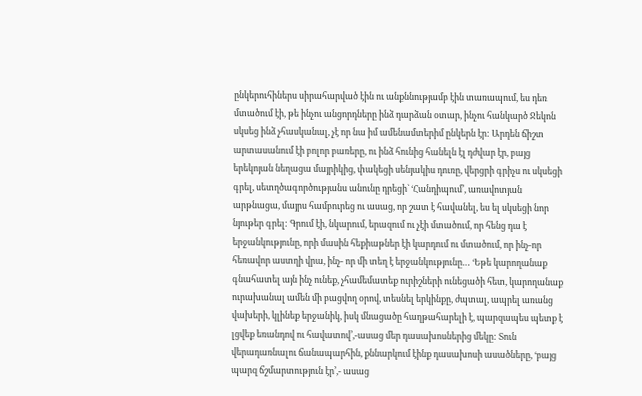ընկերուհիներս սիրահարված էին ու անքննությամբ էին տառապում, ես դեռ մտածում էի, թե ինչու անցորդները ինձ դարձան օտար, ինչու հանկարծ Ջեկոն սկսեց ինձ չհասկանալ, չէ որ նա իմ ամենամտերիմ ընկերն էր: Արդեն ճիշտ արտասանում էի բոլոր բառերը, ու ինձ հունից հանելն էլ դժվար էր, բայց երեկոյան նեղացա մայրիկից, փակեցի սենյակիս դուռը, վերցրի գրիչս ու սկսեցի գրել, սետղծագործությանս անունը դրեցի` ‘Հանդիպում’, առավոտյան արթնացա, մայրս համբուրեց ու ասաց, որ շատ է հավանել, ես ել սկսեցի նոր նյութեր գրել: Գրում էի, նկարում, երազում ու չէի մտածում, որ հենց դա է երջանկությունը, որի մասին հեքիաթներ էի կարդում ու մտածում, որ ինչ-որ հեռավոր աստղի վրա, ինչ- որ մի տեղ է երջանկությունը… ‘Եթե կարողանաք գնահատել այն ինչ ունեք, չհամեմատեք ուրիշների ունեցածի հետ, կարողանաք ուրախանալ ամեն մի բացվող օրով, տեսնել երկինքը, ժպտալ, ապրել առանց վախերի, կլինեք երջանիկ, իսկ մնացածը հաղթահարելի է, պարզապես պետք է լցվեք եռանդով ու հավատով’,-ասաց մեր դասախոսներից մեկը: Տուն վերադառնալու ճանապարհին, քննարկում էինք դասախոսի ասածները, ‘բայց պարզ ճշմարտություն էր’,- ասաց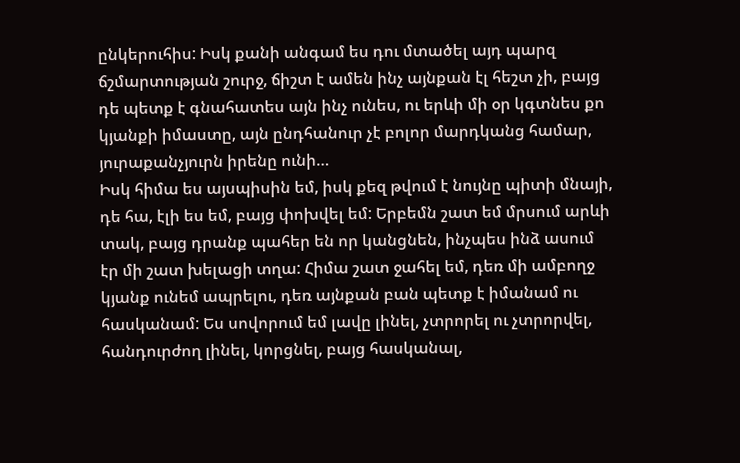ընկերուհիս: Իսկ քանի անգամ ես դու մտածել այդ պարզ ճշմարտության շուրջ, ճիշտ է ամեն ինչ այնքան էլ հեշտ չի, բայց դե պետք է գնահատես այն ինչ ունես, ու երևի մի օր կգտնես քո կյանքի իմաստը, այն ընդհանուր չէ բոլոր մարդկանց համար, յուրաքանչյուրն իրենը ունի…
Իսկ հիմա ես այսպիսին եմ, իսկ քեզ թվում է նույնը պիտի մնայի, դե հա, էլի ես եմ, բայց փոխվել եմ: Երբեմն շատ եմ մրսում արևի տակ, բայց դրանք պահեր են որ կանցնեն, ինչպես ինձ ասում էր մի շատ խելացի տղա: Հիմա շատ ջահել եմ, դեռ մի ամբողջ կյանք ունեմ ապրելու, դեռ այնքան բան պետք է իմանամ ու հասկանամ: Ես սովորում եմ լավը լինել, չտրորել ու չտրորվել, հանդուրժող լինել, կորցնել, բայց հասկանալ,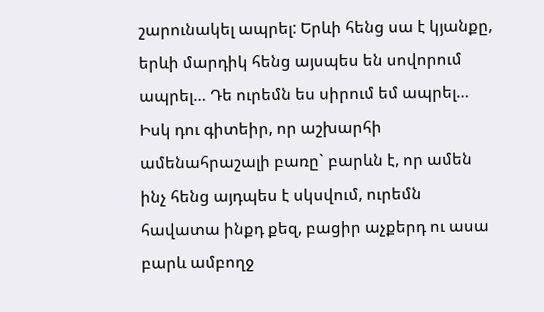շարունակել ապրել: Երևի հենց սա է կյանքը, երևի մարդիկ հենց այսպես են սովորում ապրել… Դե ուրեմն ես սիրում եմ ապրել…
Իսկ դու գիտեիր, որ աշխարհի ամենահրաշալի բառը` բարևն է, որ ամեն ինչ հենց այդպես է սկսվում, ուրեմն հավատա ինքդ քեզ, բացիր աչքերդ ու ասա բարև ամբողջ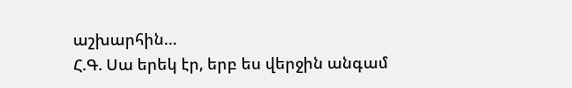աշխարհին…
Հ.Գ. Սա երեկ էր, երբ ես վերջին անգամ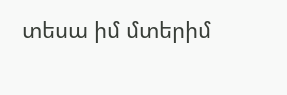տեսա իմ մտերիմ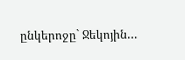ընկերոջը` Ջեկոյին…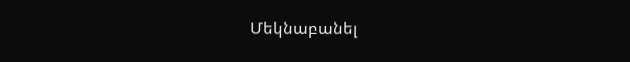Մեկնաբանել